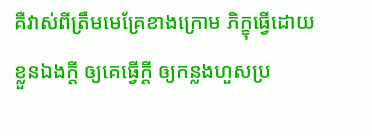គឺវាស់ពីត្រឹមមេគ្រែខាងក្រោម ភិក្ខុធ្វើដោយខ្លួនឯងក្តី ឲ្យគេធ្វើក្តី ឲ្យកន្លងហួសប្រ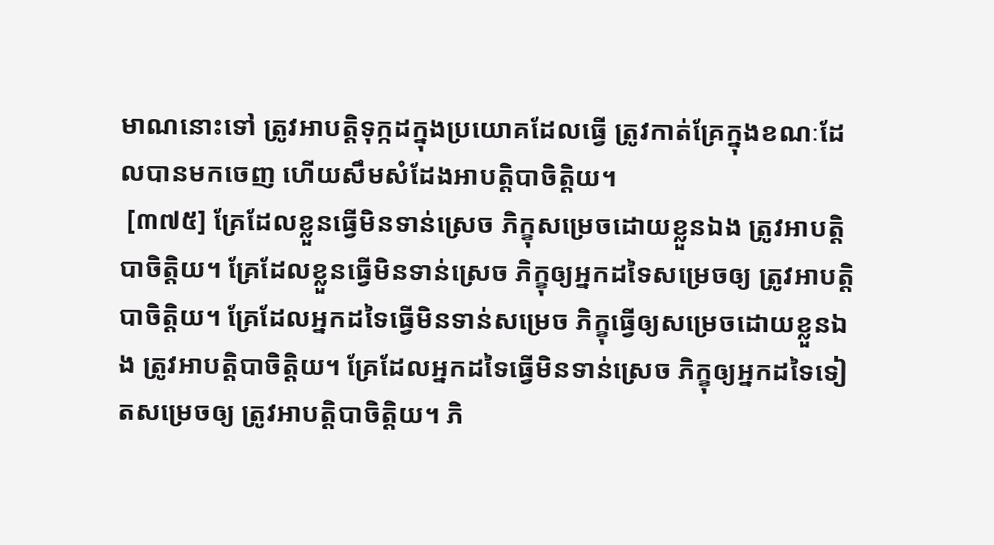មាណនោះទៅ ត្រូវអាបត្តិទុក្កដក្នុងប្រយោគដែលធ្វើ ត្រូវកាត់គ្រែក្នុងខណៈដែលបានមកចេញ ហើយសឹមសំដែងអាបត្តិបាចិត្តិយ។
 [៣៧៥] គ្រែដែលខ្លួនធ្វើមិនទាន់ស្រេច ភិក្ខុសម្រេចដោយខ្លួនឯង ត្រូវអាបត្តិបាចិត្តិយ។ គ្រែដែលខ្លួនធ្វើមិនទាន់ស្រេច ភិក្ខុឲ្យអ្នកដទៃសម្រេចឲ្យ ត្រូវអាបត្តិបាចិត្តិយ។ គ្រែដែលអ្នកដទៃធ្វើមិនទាន់សម្រេច ភិក្ខុធ្វើឲ្យសម្រេចដោយខ្លួនឯង ត្រូវអាបត្តិបាចិត្តិយ។ គ្រែដែលអ្នកដទៃធ្វើមិនទាន់ស្រេច ភិក្ខុឲ្យអ្នកដទៃទៀតសម្រេចឲ្យ ត្រូវអាបត្តិបាចិត្តិយ។ ភិ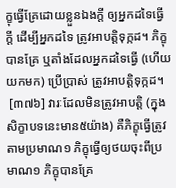ក្ខុធ្វើគ្រែដោយខ្លួនឯងក្តី ឲ្យអ្នកដទៃធ្វើក្តី ដើម្បីអ្នកដទៃ ត្រូវអាបត្តិទុក្កដ។ ភិក្ខុបានគ្រែ ឬតាំងដែលអ្នកដទៃធ្វើ (ហើយយកមក) ប្រើប្រាស់ ត្រូវអាបត្តិទុក្កដ។
 [៣៧៦] វារៈដែលមិនត្រូវអាបត្តិ (ក្នុងសិក្ខាបទនេះមាន៥យ៉ាង) គឺភិក្ខុធ្វើត្រូវតាមប្រមាណ១ ភិក្ខុធ្វើឲ្យថយចុះពីប្រមាណ១ ភិក្ខុបានគ្រែ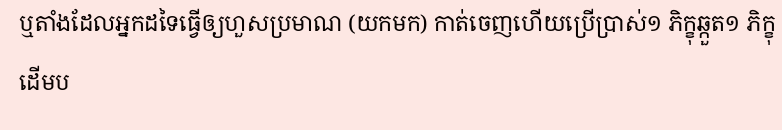ឬតាំងដែលអ្នកដទៃធ្វើឲ្យហួសប្រមាណ (យកមក) កាត់ចេញហើយប្រើប្រាស់១ ភិក្ខុឆ្កួត១ ភិក្ខុដើមប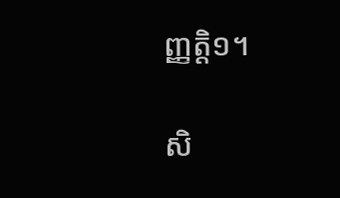ញ្ញត្តិ១។

សិ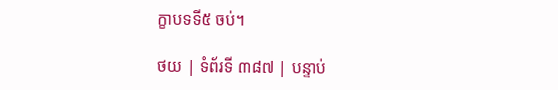ក្ខាបទទី៥ ចប់។

ថយ | ទំព័រទី ៣៨៧ | បន្ទាប់